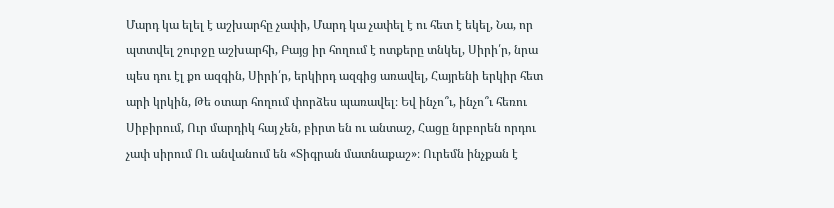Մարդ կա ելել է աշխարհը չափի, Մարդ կա չափել է ու հետ է եկել, Նա, որ պտտվել շուրջը աշխարհի, Բայց իր հողում է ոտքերը տնկել, Սիրի՛ր, նրա պես դու էլ քո ազգին, Սիրի՛ր, երկիրդ ազգից առավել, Հայրենի երկիր հետ արի կրկին, Թե օտար հողում փորձես պառավել։ Եվ ինչո՞ւ, ինչո՞ւ հեռու Սիբիրում, Ուր մարդիկ հայ չեն, բիրտ են ու անտաշ, Հացը նրբորեն որդու չափ սիրում Ու անվանում են «Տիգրան մատնաքաշ»։ Ուրեմն ինչքան է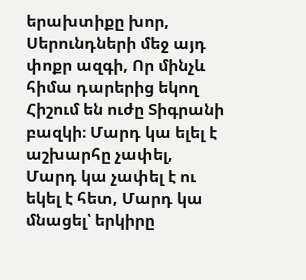երախտիքը խոր, Սերունդների մեջ այդ փոքր ազգի, Որ մինչև հիմա դարերից եկող Հիշում են ուժը Տիգրանի բազկի։ Մարդ կա ելել է աշխարհը չափել, Մարդ կա չափել է ու եկել է հետ, Մարդ կա մնացել՝ երկիրը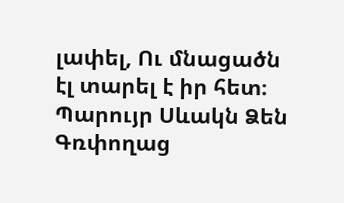լափել, Ու մնացածն էլ տարել է իր հետ։
Պարույր Սևակն Ձեն Գռփողաց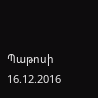Պաթոսի
16.12.2016